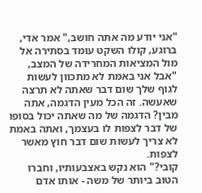"אני יודע מה אתה חושב," אמר אדי, ברוגע, קולו השקט עומד בסתירה אל מול המציאות המחרידה של המצב, "אבל אני באמת לא מתכוון לעשות לגוף שלך שום דבר שאתה לא תרצה שאעשה. זה הכל מעין הדגמה, אתה מבין? הדגמה של מה שאתה יכול בסופו של דבר לצפות לו בעצמך, ואתה באמת לא צריך לעשות שום דבר חוץ מאשר לצפות.
קובי?" הוא נקש באצבעותיו, וחברו הטוב ביותר של משה - אותו אדם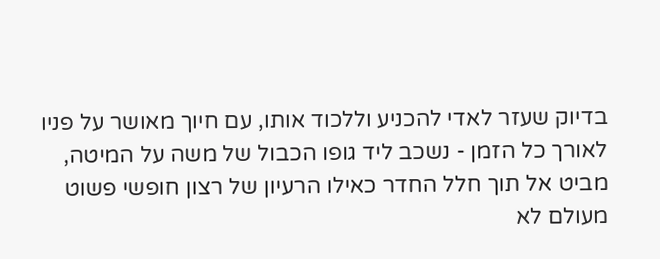בדיוק שעזר לאדי להכניע וללכוד אותו, עם חיוך מאושר על פניו לאורך כל הזמן - נשכב ליד גופו הכבול של משה על המיטה, מביט אל תוך חלל החדר כאילו הרעיון של רצון חופשי פשוט מעולם לא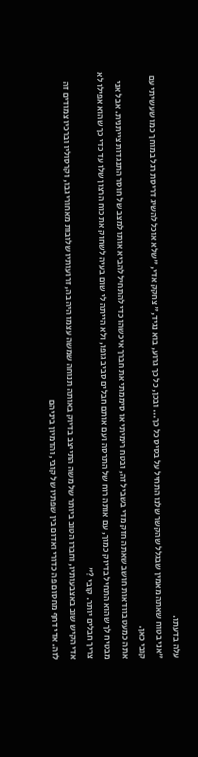עלה בדעתו.
"אני בטוח שאתה מאמין שבגלל שהקשר שלנו התחיל על בסיס כל כך... ובכן, כל כך גרוע, בוא נגיד," צחקק אדי, "שלא אוכל להשיג דריסת רגל במוחך כמו שעשיתי עם קובי כאן.
אתה כמעט בוודאות חושב שאתה חזק מדי בשביל זה, ובטח רימיתי או סיממתי את חברך איכשהו כדי להתחיל להביא אותו למצב של חוסר התנגדות צייתנית. אבל אני מבטיח לך שהוא התחיל בדיוק כמוך, עם אותה רוח של התרסה ועם אותם חבלים סביב גופו, ולא הייתה לי שום בעיה לשחוק את כוח הרצון שלו עד כדי כך שהוא אפילו לא צריך חבלים יותר. קובי ?"
אדי הקיש שוב באצבעותיו, וחברו הטוב ביותר של משה התייצב בדיוק באותה תנוחה שמשה עצמו היה בה, זרועותיו שלובות מאחורי גבו, וקרסוליו וברכיו צמודים זה לזה. אדי דחף מחסום פה כדורי ואדום בין שפתיו של קובי, והדמיון ביניהם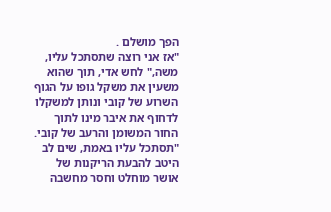הפך מושלם .
"אז אני רוצה שתסתכל עליו, משה," לחש אדי, תוך שהוא משעין את משקל גופו על הגוף השרוע של קובי ונותן למשקלו לדחוף את איבר מינו לתוך החור המשומן והרעב של קובי. "תסתכל עליו באמת, שים לב היטב להבעת הריקנות של אושר מוחלט וחסר מחשבה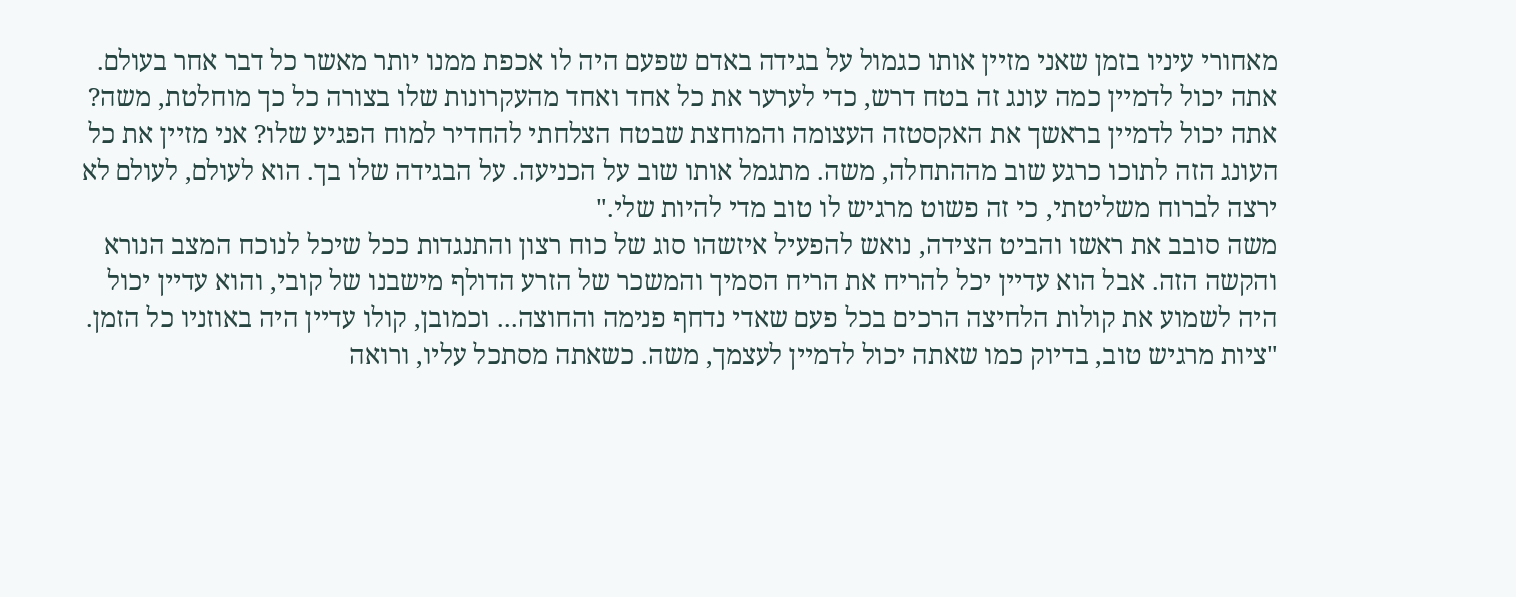מאחורי עיניו בזמן שאני מזיין אותו כגמול על בגידה באדם שפעם היה לו אכפת ממנו יותר מאשר כל דבר אחר בעולם.
אתה יכול לדמיין כמה עונג זה בטח דרש, כדי לערער את כל אחד ואחד מהעקרונות שלו בצורה כל כך מוחלטת, משה? אתה יכול לדמיין בראשך את האקסטזה העצומה והמוחצת שבטח הצלחתי להחדיר למוח הפגיע שלו? אני מזיין את כל העונג הזה לתוכו כרגע שוב מההתחלה, משה. מתגמל אותו שוב על הכניעה. על הבגידה שלו בך. הוא לעולם, לעולם לא ירצה לברוח משליטתי, כי זה פשוט מרגיש לו טוב מדי להיות שלי."
משה סובב את ראשו והביט הצידה, נואש להפעיל איזשהו סוג של כוח רצון והתנגדות ככל שיכל לנוכח המצב הנורא והקשה הזה. אבל הוא עדיין יכל להריח את הריח הסמיך והמשכר של הזרע הדולף מישבנו של קובי, והוא עדיין יכול היה לשמוע את קולות הלחיצה הרכים בכל פעם שאדי נדחף פנימה והחוצה... וכמובן, קולו עדיין היה באוזניו כל הזמן. "ציות מרגיש טוב, בדיוק כמו שאתה יכול לדמיין לעצמך, משה. כשאתה מסתכל עליו, ורואה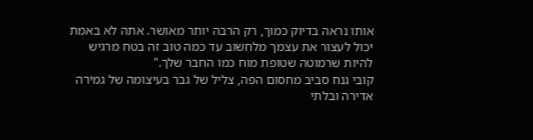אותו נראה בדיוק כמוך, רק הרבה יותר מאושר. אתה לא באמת יכול לעצור את עצמך מלחשוב עד כמה טוב זה בטח מרגיש להיות שרמוטה שטופת מוח כמו החבר שלך."
קובי גנח סביב מחסום הפה, צליל של גבר בעיצומה של גמירה אדירה ובלתי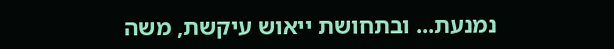נמנעת... ובתחושת ייאוש עיקשת, משה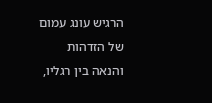הרגיש עונג עמום של הזדהות והנאה בין רגליו,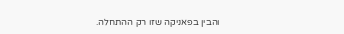והבין בפאניקה שזו רק ההתחלה.